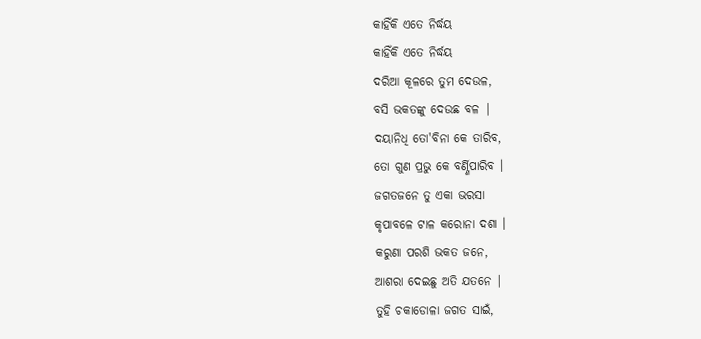କାହିଁକି ଏତେ ନିର୍ଦ୍ଧୟ
କାହିଁକି ଏତେ ନିର୍ଦ୍ଧୟ
ଦରିଆ କୂଳରେ ତୁମ ଦେଉଳ,
ବସି ଭକତଙ୍କୁ ଦେଉଛ ବଳ |
ଦୟାନିଧି ତୋ'ବିନା କେ ତାରିବ,
ତୋ ଗୁଣ ପ୍ରଭୁ କେ ବର୍ଣ୍ଣିପାରିବ ।
ଜଗତଜନେ ତୁ ଏକା ଭରସା
କୃପାବଳେ ଟାଳ କରୋନା ଦଶା ।
କରୁଣା ପରଶି ଭକତ ଜନେ,
ଆଶରା ଦେଇଛୁ ଅତି ଯତନେ |
ତୁହି ଚକାଡୋଳା ଜଗତ ସାଇଁ,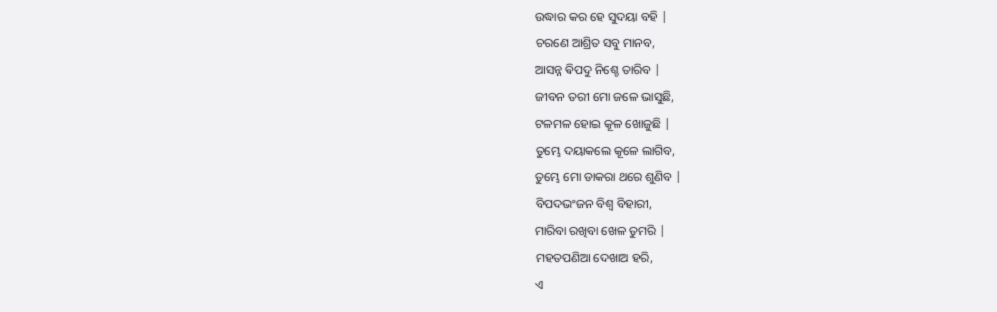ଉଦ୍ଧାର କର ହେ ସୁଦୟା ବହି |
ଚରଣେ ଆଶ୍ରିତ ସବୁ ମାନବ,
ଆସନ୍ନ ଵିପଦୁ ନିଶ୍ଚେ ତାରିବ |
ଜୀବନ ତରୀ ମୋ ଜଳେ ଭାସୁଛି,
ଟଳମଳ ହୋଇ କୂଳ ଖୋଜୁଛି |
ତୁମ୍ଭେ ଦୟାକଲେ କୂଳେ ଲାଗିବ,
ତୁମ୍ଭେ ମୋ ଡାକରା ଥରେ ଶୁଣିବ |
ବିପଦଭଂଜନ ବିଶ୍ୱ ବିହାରୀ,
ମାରିବା ରଖିବା ଖେଳ ତୁମରି |
ମହତପଣିଆ ଦେଖାଅ ହରି,
ଏ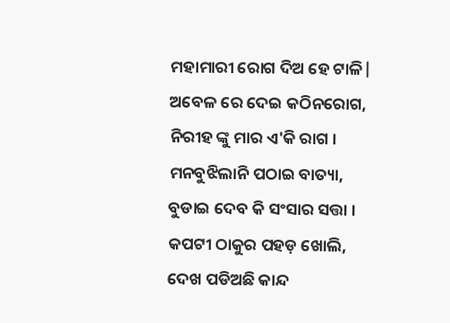ମହାମାରୀ ରୋଗ ଦିଅ ହେ ଟାଳି|
ଅବେଳ ରେ ଦେଇ କଠିନରୋଗ,
ନିରୀହ ଙ୍କୁ ମାର ଏ'କି ରାଗ ।
ମନବୁଝିଲାନି ପଠାଇ ବାତ୍ୟା,
ବୁଡାଇ ଦେବ କି ସଂସାର ସତ୍ତା ।
କପଟୀ ଠାକୁର ପହଡ଼ ଖୋଲି,
ଦେଖ ପଡିଅଛି କାନ୍ଦ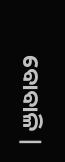ବୋବାଳି |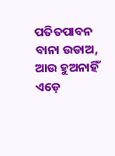ପତିତପାବନ ବାନା ଉଡାଅ,
ଆଉ ହୁଅନାହିଁ ଏଡ଼େ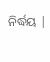ନିର୍ଦ୍ଧୟ |